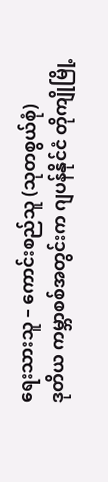ရေးသားသူ – ကောင်းစည်သူ (သုတစွယ်စုံ)
ဒုတိယ ကမ္ဘာစစ်အတွင်းက ဂျပန်နိုင်ငံ တိုကျိုမြို့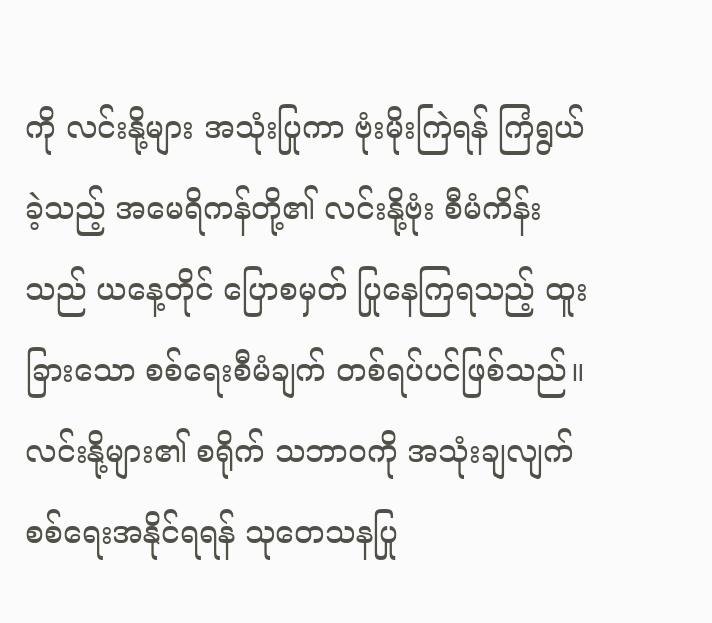ကို လင်းနို့များ အသုံးပြုကာ ဗုံးမိုးကြဲရန် ကြံရွယ်ခဲ့သည့် အမေရိကန်တို့၏ လင်းနို့ဗုံး စီမံကိန်းသည် ယနေ့တိုင် ပြောစမှတ် ပြုနေကြရသည့် ထူးခြားသော စစ်ရေးစီမံချက် တစ်ရပ်ပင်ဖြစ်သည်။
လင်းနို့များ၏ စရိုက် သဘာဝကို အသုံးချလျက် စစ်ရေးအနိုင်ရရန် သုတေသနပြု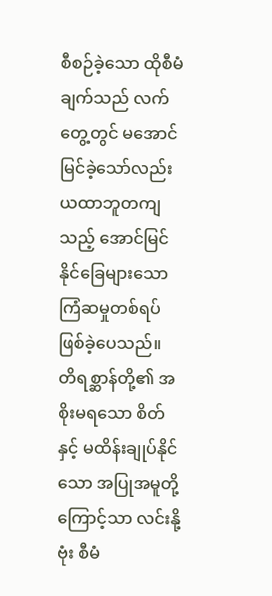စီစဉ်ခဲ့သော ထိုစီမံချက်သည် လက်တွေ့တွင် မအောင်မြင်ခဲ့သော်လည်း ယထာဘူတကျ သည့် အောင်မြင်နိုင်ခြေများသော ကြံဆမှုတစ်ရပ် ဖြစ်ခဲ့ပေသည်။ တိရစ္ဆာန်တို့၏ အစိုးမရသော စိတ်နှင့် မထိန်းချုပ်နိုင်သော အပြုအမူတို့ကြောင့်သာ လင်းနို့ဗုံး စီမံ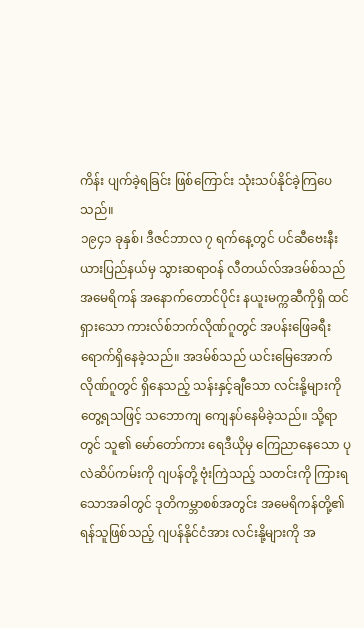ကိန်း ပျက်ခဲ့ရခြင်း ဖြစ်ကြောင်း သုံးသပ်နိုင်ခဲ့ကြပေသည်။
၁၉၄၁ ခုနှစ်၊ ဒီဇင်ဘာလ ၇ ရက်နေ့တွင် ပင်ဆီဗေးနီးယားပြည်နယ်မှ သွားဆရာဝန် လီတယ်လ်အဒမ်စ်သည် အမေရိကန် အနောက်တောင်ပိုင်း နယူးမက္ကဆီကိုရှိ ထင်ရှားသော ကားလ်စ်ဘက်လိုဏ်ဂူတွင် အပန်းဖြေခရီး ရောက်ရှိနေခဲ့သည်။ အဒမ်စ်သည် ယင်းမြေအောက်လိုဏ်ဂူတွင် ရှိနေသည့် သန်းနှင့်ချီသော လင်းနို့များကို တွေ့ရသဖြင့် သဘောကျ ကျေနပ်နေမိခဲ့သည်။ သို့ရာတွင် သူ၏ မော်တော်ကား ရေဒီယိုမှ ကြေညာနေသော ပုလဲဆိပ်ကမ်းကို ဂျပန်တို့ ဗုံးကြဲသည့် သတင်းကို ကြားရသောအခါတွင် ဒုတိကမ္ဘာစစ်အတွင်း အမေရိကန်တို့၏ ရန်သူဖြစ်သည့် ဂျပန်နိုင်ငံအား လင်းနို့များကို အ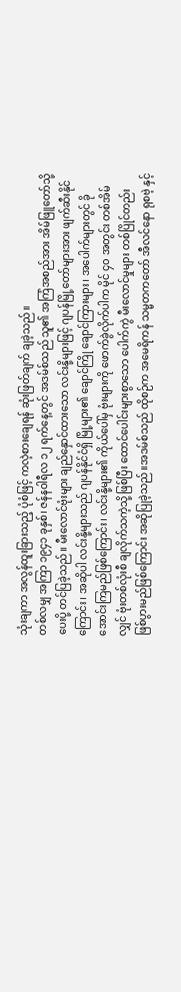သုံးချကာ အလွန်ထူးခြားသည့် ပုံစံဖြင့် ကလဲ့စားချေရန် ဆုံးဖြတ်ချက် ချခဲ့သည်။
တစ်လမျှ အကြာ ၁၉၄၁ ခုနှစ်၊ ဇန်နဝါရီလ ၁၂ ရက်နေ့တွင် အဒမ်စ်သည် သူ၏ အကြံအစည်အား အိမ်ဖြူတော်သို့ ပေးပို့ တင်ပြခဲ့သည်။ မီးလောင်ဗုံးများ ချည်နှောင်ထားသော လင်းနို့များဖြင့် ဂျပန်မြို့တော်များအား ဖျက်ဆီးနိုင်ကြောင်း၊ အဆိုပါ လင်းနို့များသည် ဂျပန်နိုင်ငံရှိ မြို့များ၏ ချောင်ကြို ချောင်ကြားများ၊ အပေါက်များတွင် ခိုအောင်းကြမည်ဖြစ်ကြောင်း၊ လင်းနို့များ၏ ကိုယ်ပေါ်မှ ဗုံးများကို ဖောက်ခွဲလိုက်ပါက မိုင် ၄၀ အတွင်း တစ်အိမ်လျှင် ဗုံးတစ်လုံးစီ ချလိုက်သကဲ့သို့ဖြစ်ပြီး ထောင်ပေါင်းများစွာသော ပေါက်ကွဲ မီးလောင်မှုများ တစ်ပြိုင်တည်း ဖြစ်ပွားမည်ဖြစ်ကြောင်း အဆိုပြုခဲ့သည်။အဒမ်စ်သည် ထိုစဉ်က အမေရိကန် သမ္မတကတော် အီလင်နော ရုစဗဲ့ နှင့်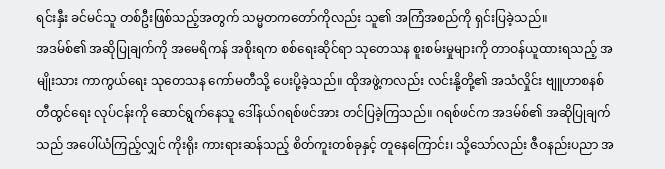ရင်းနှီး ခင်မင်သူ တစ်ဦးဖြစ်သည့်အတွက် သမ္မတကတော်ကိုလည်း သူ၏ အကြံအစည်ကို ရှင်းပြခဲ့သည်။
အဒမ်စ်၏ အဆိုပြုချက်ကို အမေရိကန် အစိုးရက စစ်ရေးဆိုင်ရာ သုတေသန စူးစမ်းမှုများကို တာဝန်ယူထားရသည့် အမျိုးသား ကာကွယ်ရေး သုတေသန ကော်မတီသို့ ပေးပို့ခဲ့သည်။ ထိုအဖွဲ့ကလည်း လင်းနို့တို့၏ အသံလှိုင်း ဗျူဟာစနစ် တီထွင်ရေး လုပ်ငန်းကို ဆောင်ရွက်နေသူ ဒေါ်နယ်ဂရစ်ဖင်အား တင်ပြခဲ့ကြသည်။ ဂရစ်ဖင်က အဒမ်စ်၏ အဆိုပြုချက်သည် အပေါ်ယံကြည့်လျှင် ကိုးရိုး ကားရားဆန်သည့် စိတ်ကူးတစ်ခုနှင့် တူနေကြောင်း၊ သို့သော်လည်း ဇီဝနည်းပညာ အ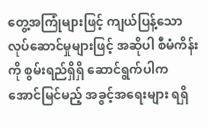တွေ့အကြုံများဖြင့် ကျယ်ပြန့်သော လုပ်ဆောင်မှုများဖြင့် အဆိုပါ စီမံကိန်းကို စွမ်းရည်ရှိရှိ ဆောင်ရွက်ပါက အောင်မြင်မည့် အခွင့်အရေးများ ရရှိ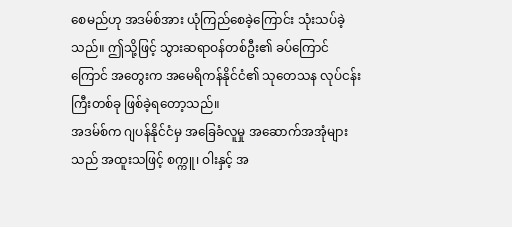စေမည်ဟု အဒမ်စ်အား ယုံကြည်စေခဲ့ကြောင်း သုံးသပ်ခဲ့သည်။ ဤသို့ဖြင့် သွားဆရာဝန်တစ်ဦး၏ ခပ်ကြောင်ကြောင် အတွေးက အမေရိကန်နိုင်ငံ၏ သုတေသန လုပ်ငန်းကြီးတစ်ခု ဖြစ်ခဲ့ရတော့သည်။
အဒမ်စ်က ဂျပန်နိုင်ငံမှ အခြေခံလူမှု အဆောက်အအုံများသည် အထူးသဖြင့် စက္ကူ၊ ဝါးနှင့် အ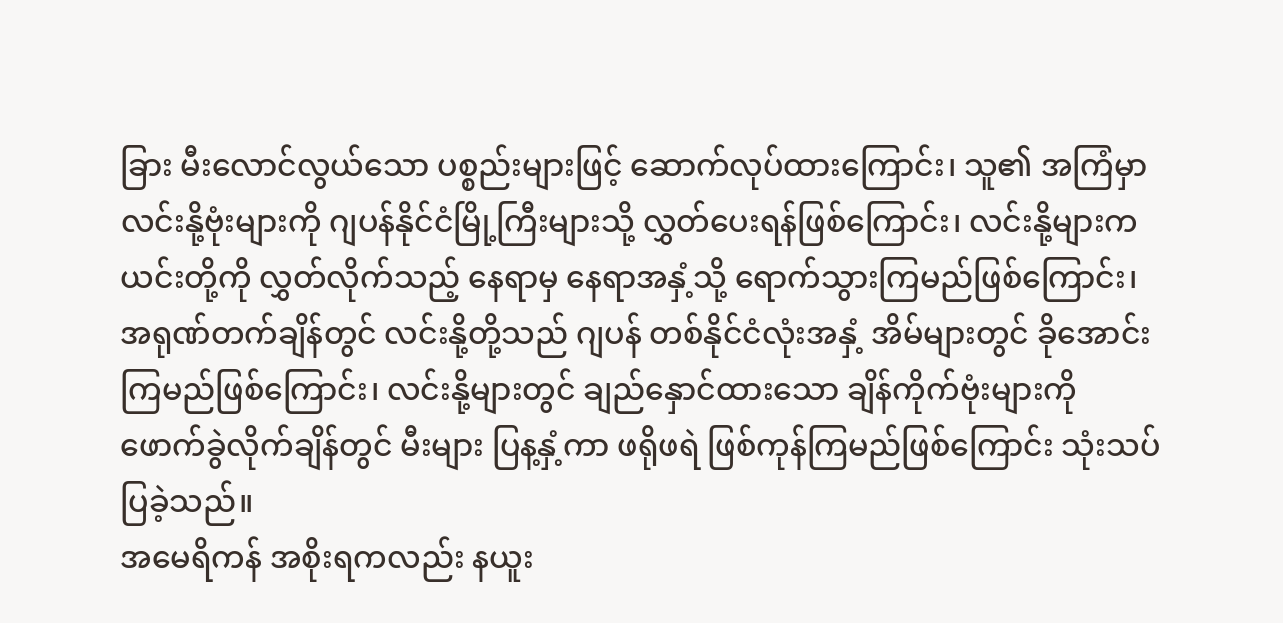ခြား မီးလောင်လွယ်သော ပစ္စည်းများဖြင့် ဆောက်လုပ်ထားကြောင်း၊ သူ၏ အကြံမှာ လင်းနို့ဗုံးများကို ဂျပန်နိုင်ငံမြို့ကြီးများသို့ လွှတ်ပေးရန်ဖြစ်ကြောင်း၊ လင်းနို့များက ယင်းတို့ကို လွှတ်လိုက်သည့် နေရာမှ နေရာအနှံ့သို့ ရောက်သွားကြမည်ဖြစ်ကြောင်း၊အရုဏ်တက်ချိန်တွင် လင်းနို့တို့သည် ဂျပန် တစ်နိုင်ငံလုံးအနှံ့ အိမ်များတွင် ခိုအောင်းကြမည်ဖြစ်ကြောင်း၊ လင်းနို့များတွင် ချည်နှောင်ထားသော ချိန်ကိုက်ဗုံးများကို ဖောက်ခွဲလိုက်ချိန်တွင် မီးများ ပြန့နှံ့ကာ ဖရိုဖရဲ ဖြစ်ကုန်ကြမည်ဖြစ်ကြောင်း သုံးသပ်ပြခဲ့သည်။
အမေရိကန် အစိုးရကလည်း နယူး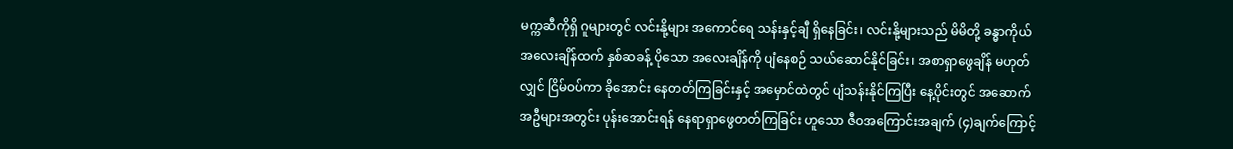မက္ကဆီကိုရှိ ဂူများတွင် လင်းနို့များ အကောင်ရေ သန်းနှင့်ချီ ရှိနေခြင်း၊ လင်းနို့များသည် မိမိတို့ ခန္ဓာကိုယ် အလေးချိန်ထက် နှစ်ဆခန့် ပိုသော အလေးချိန်ကို ပျံနေစဉ် သယ်ဆောင်နိုင်ခြင်း၊ အစာရှာဖွေချိန် မဟုတ်လျှင် ငြိမ်ဝပ်ကာ ခိုအောင်း နေတတ်ကြခြင်းနှင့် အမှောင်ထဲတွင် ပျံသန်းနိုင်ကြပြီး နေ့ပိုင်းတွင် အဆောက်အဦများအတွင်း ပုန်းအောင်းရန် နေရာရှာဖွေတတ်ကြခြင်း ဟူသော ဇီဝအကြောင်းအချက် (၄)ချက်ကြောင့်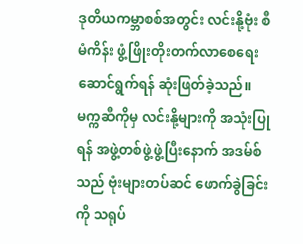ဒုတိယကမ္ဘာစစ်အတွင်း လင်းနို့ဗုံး စီမံကိန်း ဖွံ့ဖြိုးတိုးတက်လာစေရေး ဆောင်ရွက်ရန် ဆုံးဖြတ်ခဲ့သည်။
မက္ကဆီကိုမှ လင်းနို့များကို အသုံးပြုရန် အဖွဲ့တစ်ဖွဲ့ဖွဲ့ပြီးနောက် အဒမ်စ်သည် ဗုံးများတပ်ဆင် ဖောက်ခွဲခြင်းကို သရုပ်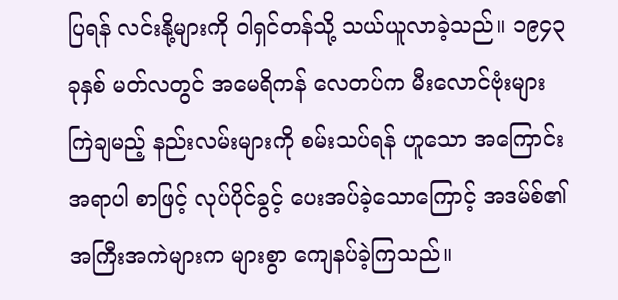ပြရန် လင်းနို့များကို ဝါရှင်တန်သို့ သယ်ယူလာခဲ့သည်။ ၁၉၄၃ ခုနှစ် မတ်လတွင် အမေရိကန် လေတပ်က မီးလောင်ဗုံးများ ကြဲချမည့် နည်းလမ်းများကို စမ်းသပ်ရန် ဟူသော အကြောင်းအရာပါ စာဖြင့် လုပ်ပိုင်ခွင့် ပေးအပ်ခဲ့သောကြောင့် အဒမ်စ်၏ အကြီးအကဲများက များစွာ ကျေနပ်ခဲ့ကြသည်။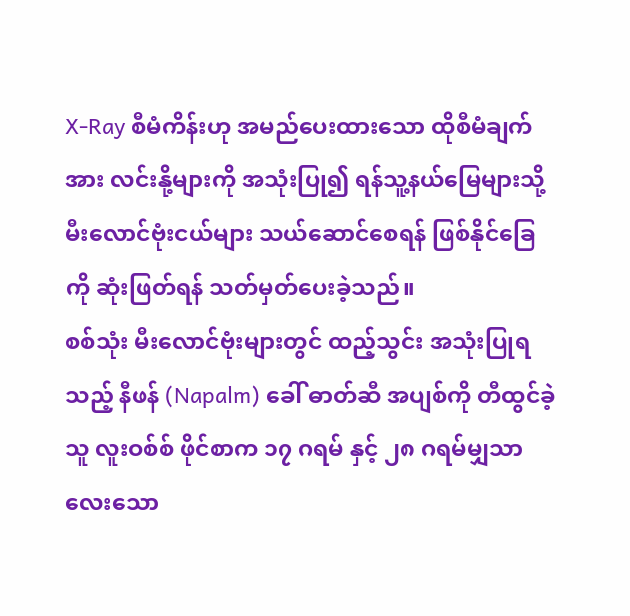X-Ray စီမံကိန်းဟု အမည်ပေးထားသော ထိုစီမံချက်အား လင်းနို့များကို အသုံးပြု၍ ရန်သူ့နယ်မြေများသို့ မီးလောင်ဗုံးငယ်များ သယ်ဆောင်စေရန် ဖြစ်နိုင်ခြေကို ဆုံးဖြတ်ရန် သတ်မှတ်ပေးခဲ့သည်။
စစ်သုံး မီးလောင်ဗုံးများတွင် ထည့်သွင်း အသုံးပြုရသည့် နီဖန် (Napalm) ခေါ် ဓာတ်ဆီ အပျစ်ကို တီထွင်ခဲ့သူ လူးဝစ်စ် ဖိုင်စာက ၁၇ ဂရမ် နှင့် ၂၈ ဂရမ်မျှသာ လေးသော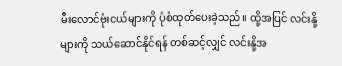မီးလောင်ဗုံးငယ်များကို ပုံစံထုတ်ပေးခဲ့သည်။ ထို့အပြင် လင်းနို့များကို သယ်ဆောင်နိုင်ရန် တစ်ဆင့်လျှင် လင်းနို့အ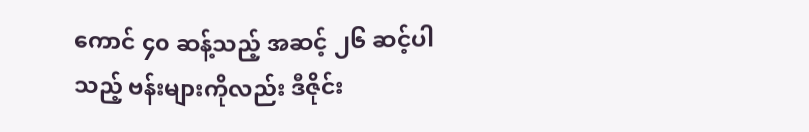ကောင် ၄၀ ဆန့်သည့် အဆင့် ၂၆ ဆင့်ပါသည့် ဗန်းများကိုလည်း ဒီဇိုင်း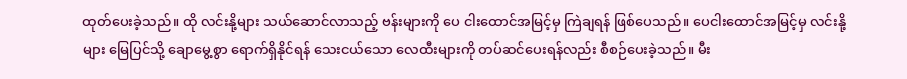ထုတ်ပေးခဲ့သည်။ ထို လင်းနို့များ သယ်ဆောင်လာသည့် ဗန်းများကို ပေ ငါးထောင်အမြင့်မှ ကြဲချရန် ဖြစ်ပေသည်။ ပေငါးထောင်အမြင့်မှ လင်းနို့များ မြေပြင်သို့ ချောမွေ့စွာ ရောက်ရှိနိုင်ရန် သေးငယ်သော လေထီးများကို တပ်ဆင်ပေးရန်လည်း စီစဉ်ပေးခဲ့သည်။ မီး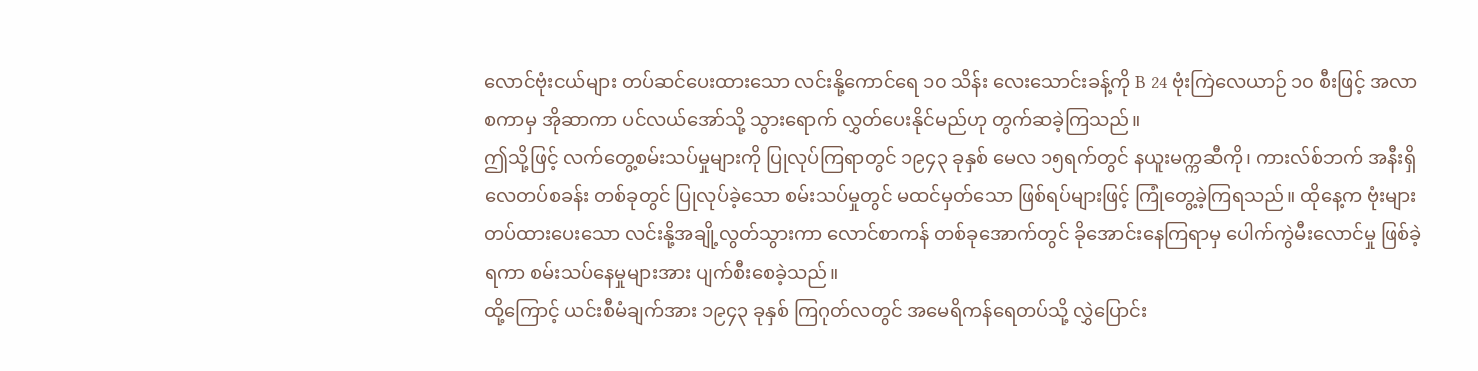လောင်ဗုံးငယ်များ တပ်ဆင်ပေးထားသော လင်းနို့ကောင်ရေ ၁၀ သိန်း လေးသောင်းခန့်ကို B 24 ဗုံးကြဲလေယာဉ် ၁၀ စီးဖြင့် အလာစကာမှ အိုဆာကာ ပင်လယ်အော်သို့ သွားရောက် လွှတ်ပေးနိုင်မည်ဟု တွက်ဆခဲ့ကြသည်။
ဤသို့ဖြင့် လက်တွေ့စမ်းသပ်မှုများကို ပြုလုပ်ကြရာတွင် ၁၉၄၃ ခုနှစ် မေလ ၁၅ရက်တွင် နယူးမက္ကဆီကို၊ ကားလ်စ်ဘက် အနီးရှိ လေတပ်စခန်း တစ်ခုတွင် ပြုလုပ်ခဲ့သော စမ်းသပ်မှုတွင် မထင်မှတ်သော ဖြစ်ရပ်များဖြင့် ကြုံတွေ့ခဲ့ကြရသည်။ ထိုနေ့က ဗုံးများ တပ်ထားပေးသော လင်းနို့အချို့လွတ်သွားကာ လောင်စာကန် တစ်ခုအောက်တွင် ခိုအောင်းနေကြရာမှ ပေါက်ကွဲမီးလောင်မှု ဖြစ်ခဲ့ရကာ စမ်းသပ်နေမှုများအား ပျက်စီးစေခဲ့သည်။
ထို့ကြောင့် ယင်းစီမံချက်အား ၁၉၄၃ ခုနှစ် ကြဂုတ်လတွင် အမေရိကန်ရေတပ်သို့ လွှဲပြောင်း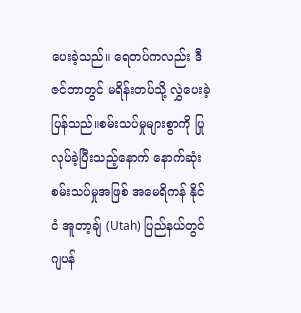ပေးခဲ့သည်။ ရေတပ်ကလည်း ဒီဇင်ဘာတွင် မရိန်းတပ်သို့ လွှဲပေးခဲ့ပြန်သည်။စမ်းသပ်မှုများစွာကို ပြုလုပ်ခဲ့ပြီးသည့်နောက် နောက်ဆုံး စမ်းသပ်မှုအဖြစ် အမေရိကန် နိုင်ငံ အူတာ့ချ် (Utah) ပြည်နယ်တွင် ဂျပန်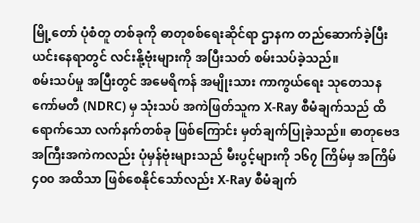မြို့တော် ပုံစံတူ တစ်ခုကို ဓာတုစစ်ရေးဆိုင်ရာ ဌာနက တည်ဆောက်ခဲ့ပြီး ယင်းနေရာတွင် လင်းနို့ဗုံးများကို အပြီးသတ် စမ်းသပ်ခဲ့သည်။
စမ်းသပ်မှု အပြီးတွင် အမေရိကန် အမျိုးသား ကာကွယ်ရေး သုတေသန ကော်မတီ (NDRC) မှ သုံးသပ် အကဲဖြတ်သူက X-Ray စီမံချက်သည် ထိရောက်သော လက်နက်တစ်ခု ဖြစ်ကြောင်း မှတ်ချက်ပြုခဲ့သည်။ ဓာတုဗေဒ အကြီးအကဲကလည်း ပုံမှန်ဗုံးများသည် မီးပွင့်များကို ၁၆၇ ကြိမ်မှ အကြိမ် ၄၀၀ အထိသာ ဖြစ်စေနိုင်သော်လည်း X-Ray စီမံချက်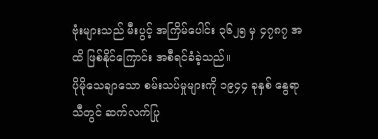ဗုံးများသည် မီးပွင့် အကြိမ်ပေါင်း ၃၆၂၅ မှ ၄၇၈၇ အထိ ဖြစ်နိုင်ကြောင်း အစီရင်ခံခဲ့သည်။
ပိုမိုသေချာသော စမ်းသပ်မှုများကို ၁၉၄၄ ခုနှစ် နွေရာသီတွင် ဆက်လက်ပြု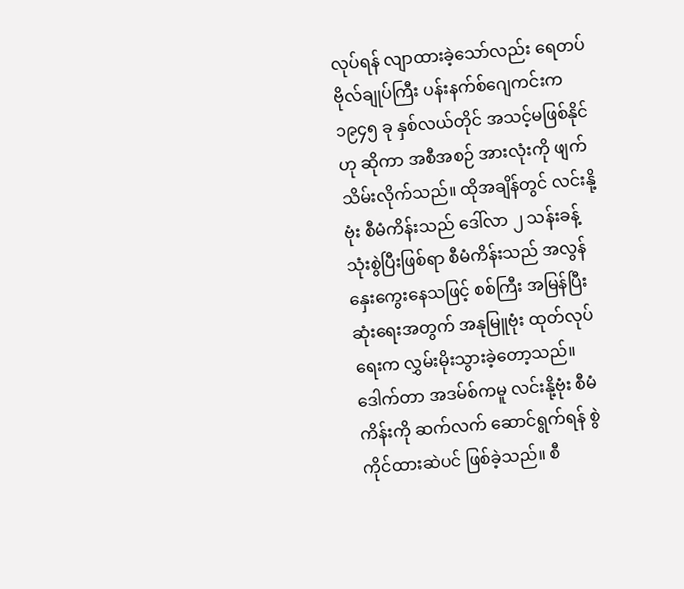လုပ်ရန် လျာထားခဲ့သော်လည်း ရေတပ် ဗိုလ်ချုပ်ကြီး ပန်းနက်စ်ဂျေကင်းက ၁၉၄၅ ခု နှစ်လယ်တိုင် အသင့်မဖြစ်နိုင်ဟု ဆိုကာ အစီအစဉ် အားလုံးကို ဖျက်သိမ်းလိုက်သည်။ ထိုအချိန်တွင် လင်းနို့ဗုံး စီမံကိန်းသည် ဒေါ်လာ ၂ သန်းခန့် သုံးစွဲပြီးဖြစ်ရာ စီမံကိန်းသည် အလွန်နှေးကွေးနေသဖြင့် စစ်ကြီး အမြန်ပြီးဆုံးရေးအတွက် အနုမြူဗုံး ထုတ်လုပ်ရေးက လွှမ်းမိုးသွားခဲ့တော့သည်။
ဒေါက်တာ အဒမ်စ်ကမူ လင်းနို့ဗုံး စီမံကိန်းကို ဆက်လက် ဆောင်ရွက်ရန် စွဲကိုင်ထားဆဲပင် ဖြစ်ခဲ့သည်။ စီ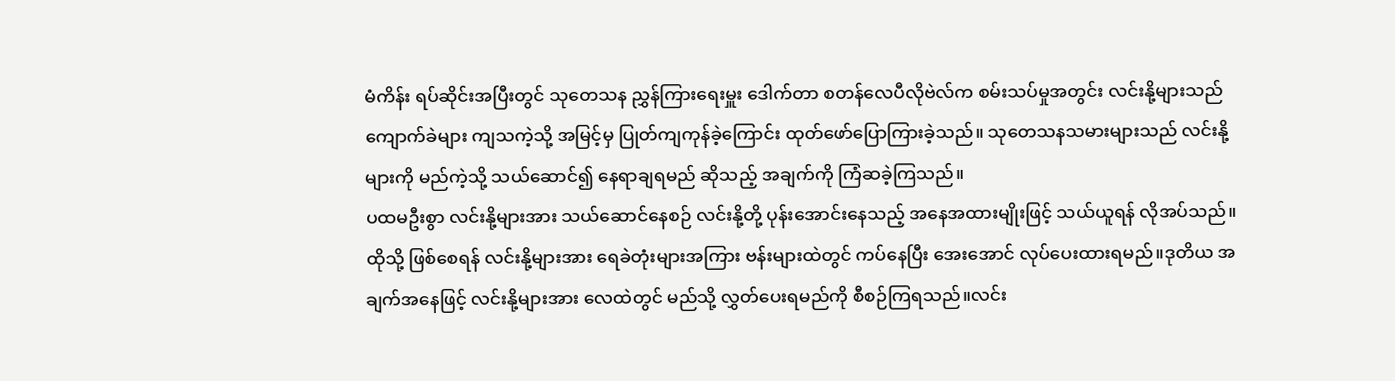မံကိန်း ရပ်ဆိုင်းအပြီးတွင် သုတေသန ညွှန်ကြားရေးမှူး ဒေါက်တာ စတန်လေပီလိုဗဲလ်က စမ်းသပ်မှုအတွင်း လင်းနို့များသည် ကျောက်ခဲများ ကျသကဲ့သို့ အမြင့်မှ ပြုတ်ကျကုန်ခဲ့ကြောင်း ထုတ်ဖော်ပြောကြားခဲ့သည်။ သုတေသနသမားများသည် လင်းနို့များကို မည်ကဲ့သို့ သယ်ဆောင်၍ နေရာချရမည် ဆိုသည့် အချက်ကို ကြံဆခဲ့ကြသည်။
ပထမဦးစွာ လင်းနို့များအား သယ်ဆောင်နေစဉ် လင်းနို့တို့ ပုန်းအောင်းနေသည့် အနေအထားမျိုးဖြင့် သယ်ယူရန် လိုအပ်သည်။ ထိုသို့ ဖြစ်စေရန် လင်းနို့များအား ရေခဲတုံးများအကြား ဗန်းများထဲတွင် ကပ်နေပြီး အေးအောင် လုပ်ပေးထားရမည်။ဒုတိယ အချက်အနေဖြင့် လင်းနို့များအား လေထဲတွင် မည်သို့ လွှတ်ပေးရမည်ကို စီစဉ်ကြရသည်။လင်း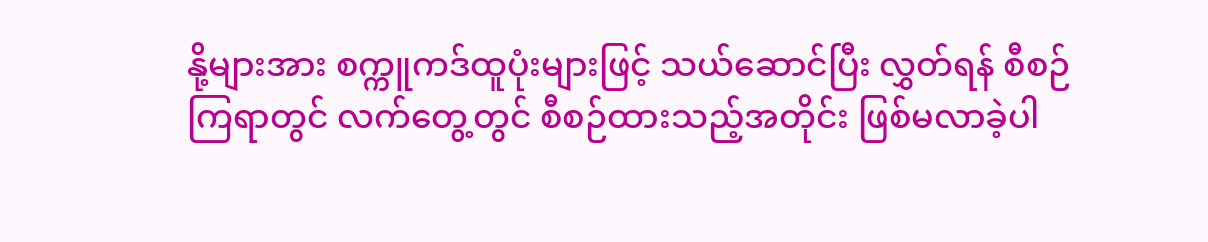နို့များအား စက္ကူကဒ်ထူပုံးများဖြင့် သယ်ဆောင်ပြီး လွှတ်ရန် စီစဉ်ကြရာတွင် လက်တွေ့တွင် စီစဉ်ထားသည့်အတိုင်း ဖြစ်မလာခဲ့ပါ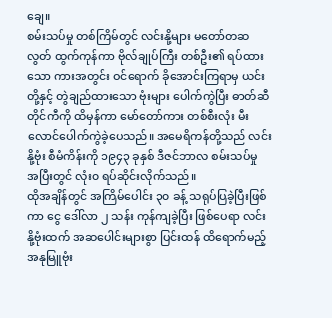ချေ။
စမ်းသပ်မှု တစ်ကြိမ်တွင် လင်းနို့များ မတော်တဆ လွတ် ထွက်ကုန်ကာ ဗိုလ်ချုပ်ကြီး တစ်ဦး၏ ရပ်ထားသော ကားအတွင်း ဝင်ရောက် ခိုအောင်းကြရာမှ ယင်းတို့နှင့် တွဲချည်ထားသော ဗုံးများ ပေါက်ကွဲပြီး ဓာတ်ဆီတိုင်ကီကို ထိမှန်ကာ မော်တော်ကား တစ်စီးလုံး မီးလောင်ပေါက်ကွဲခဲ့ပေသည်။ အမေရိကန်တို့သည် လင်းနို့ဗုံး စီမံကိန်းကို ၁၉၄၃ ခုနှစ် ဒီဇင်ဘာလ စမ်းသပ်မှု အပြီးတွင် လုံး၀ ရပ်ဆိုင်းလိုက်သည်။
ထိုအချိန်တွင် အကြိမ်ပေါင်း ၃၀ ခန့် သရုပ်ပြခဲ့ပြီးဖြစ်ကာ ငွေ ဒေါ်လာ ၂ သန်း ကုန်ကျခဲ့ပြီး ဖြစ်ပေရာ လင်းနို့ဗုံးထက် အဆပေါင်းများစွာ ပြင်းထန် ထိရောက်မည့် အနုမြူဗုံး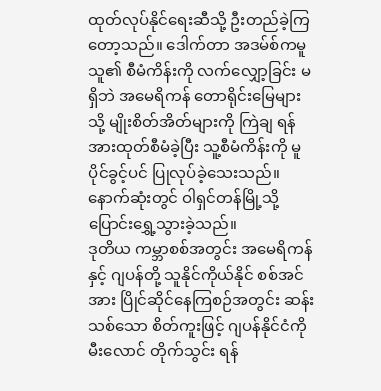ထုတ်လုပ်နိုင်ရေးဆီသို့ ဦးတည်ခဲ့ကြတော့သည်။ ဒေါက်တာ အဒမ်စ်ကမူ သူ၏ စီမံကိန်းကို လက်လျှော့ခြင်း မရှိဘဲ အမေရိကန် တောရိုင်းမြေများသို့ မျိုးစိတ်အိတ်များကို ကြဲချ ရန် အားထုတ်စီမံခဲ့ပြီး သူ့စီမံကိန်းကို မူပိုင်ခွင့်ပင် ပြုလုပ်ခဲ့သေးသည်။ နောက်ဆုံးတွင် ဝါရှင်တန်မြို့သို့ ပြောင်းရွှေ့သွားခဲ့သည်။
ဒုတိယ ကမ္ဘာစစ်အတွင်း အမေရိကန်နှင့် ဂျပန်တို့ သူနိုင်ကိုယ်နိုင် စစ်အင်အား ပြိုင်ဆိုင်နေကြစဉ်အတွင်း ဆန်းသစ်သော စိတ်ကူးဖြင့် ဂျပန်နိုင်ငံကို မီးလောင် တိုက်သွင်း ရန်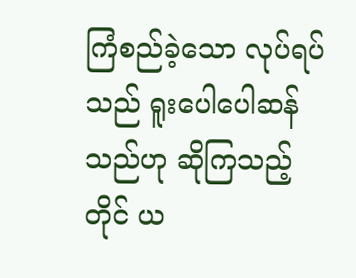ကြံစည်ခဲ့သော လုပ်ရပ်သည် ရူးပေါပေါဆန်သည်ဟု ဆိုကြသည့်တိုင် ယ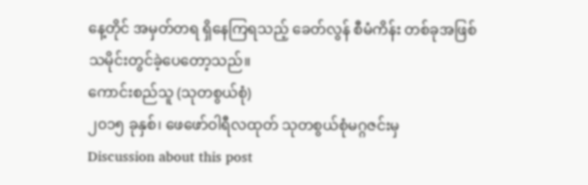နေ့တိုင် အမှတ်တရ ရှိနေကြရသည့် ခေတ်လွန် စီမံကိန်း တစ်ခုအဖြစ် သမိုင်းတွင်ခဲ့ပေတော့သည်။
ကောင်းစည်သူ (သုတစွယ်စုံ)
၂၀၁၅ ခုနှစ်၊ ဖေဖော်ဝါရီလထုတ် သုတစွယ်စုံမဂ္ဂဇင်းမှ
Discussion about this post